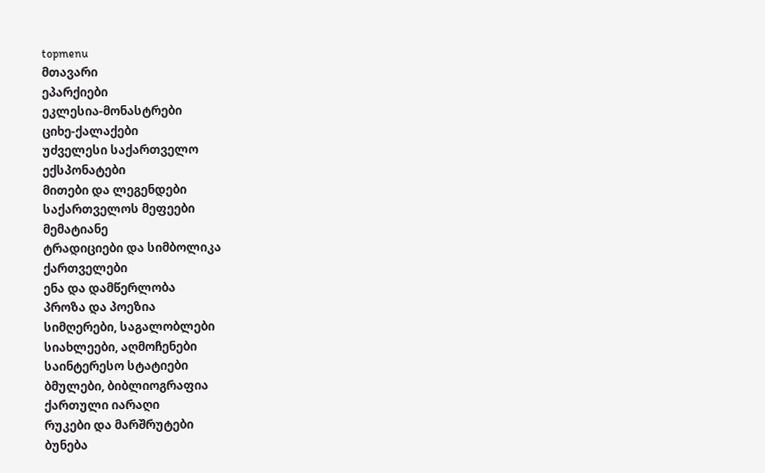topmenu
მთავარი
ეპარქიები
ეკლესია-მონასტრები
ციხე-ქალაქები
უძველესი საქართველო
ექსპონატები
მითები და ლეგენდები
საქართველოს მეფეები
მემატიანე
ტრადიციები და სიმბოლიკა
ქართველები
ენა და დამწერლობა
პროზა და პოეზია
სიმღერები, საგალობლები
სიახლეები, აღმოჩენები
საინტერესო სტატიები
ბმულები, ბიბლიოგრაფია
ქართული იარაღი
რუკები და მარშრუტები
ბუნება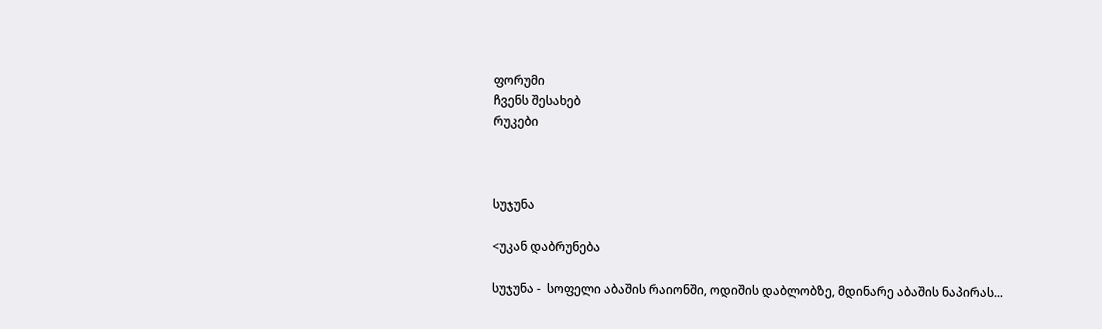ფორუმი
ჩვენს შესახებ
რუკები



სუჯუნა

<უკან დაბრუნება

სუჯუნა -  სოფელი აბაშის რაიონში, ოდიშის დაბლობზე, მდინარე აბაშის ნაპირას...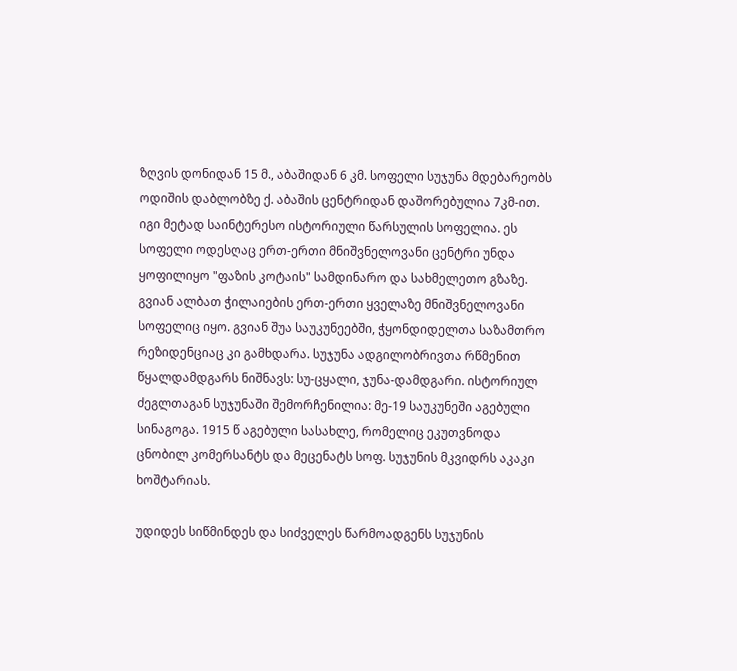ზღვის დონიდან 15 მ., აბაშიდან 6 კმ. სოფელი სუჯუნა მდებარეობს ოდიშის დაბლობზე ქ. აბაშის ცენტრიდან დაშორებულია 7კმ-ით. იგი მეტად საინტერესო ისტორიული წარსულის სოფელია. ეს სოფელი ოდესღაც ერთ-ერთი მნიშვნელოვანი ცენტრი უნდა ყოფილიყო "ფაზის კოტაის" სამდინარო და სახმელეთო გზაზე. გვიან ალბათ ჭილაიების ერთ-ერთი ყველაზე მნიშვნელოვანი სოფელიც იყო. გვიან შუა საუკუნეებში, ჭყონდიდელთა საზამთრო რეზიდენციაც კი გამხდარა. სუჯუნა ადგილობრივთა რწმენით წყალდამდგარს ნიშნავს: სუ-ცყალი, ჯუნა-დამდგარი. ისტორიულ ძეგლთაგან სუჯუნაში შემორჩენილია: მე-19 საუკუნეში აგებული სინაგოგა. 1915 წ აგებული სასახლე, რომელიც ეკუთვნოდა ცნობილ კომერსანტს და მეცენატს სოფ. სუჯუნის მკვიდრს აკაკი ხოშტარიას.

უდიდეს სიწმინდეს და სიძველეს წარმოადგენს სუჯუნის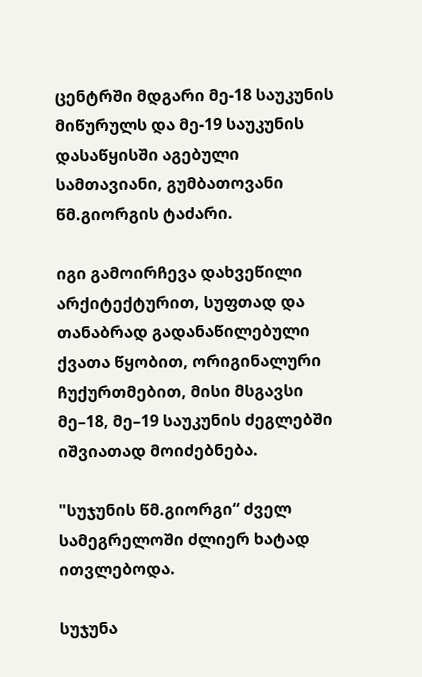ცენტრში მდგარი მე-18 საუკუნის მიწურულს და მე-19 საუკუნის დასაწყისში აგებული სამთავიანი, გუმბათოვანი წმ.გიორგის ტაძარი.

იგი გამოირჩევა დახვეწილი არქიტექტურით, სუფთად და თანაბრად გადანაწილებული ქვათა წყობით, ორიგინალური ჩუქურთმებით, მისი მსგავსი მე–18, მე–19 საუკუნის ძეგლებში იშვიათად მოიძებნება.

"სუჯუნის წმ.გიორგი“ ძველ სამეგრელოში ძლიერ ხატად ითვლებოდა.

სუჯუნა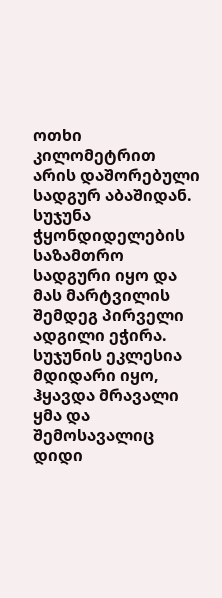ოთხი კილომეტრით არის დაშორებული სადგურ აბაშიდან. სუჯუნა ჭყონდიდელების საზამთრო სადგური იყო და მას მარტვილის შემდეგ პირველი ადგილი ეჭირა. სუჯუნის ეკლესია მდიდარი იყო, ჰყავდა მრავალი ყმა და შემოსავალიც დიდი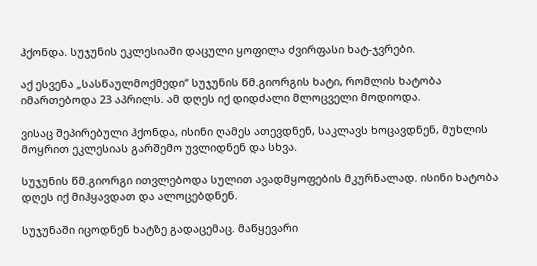ჰქონდა. სუჯუნის ეკლესიაში დაცული ყოფილა ძვირფასი ხატ-ჯვრები.

აქ ესვენა „სასწაულმოქმედი“ სუჯუნის წმ.გიორგის ხატი, რომლის ხატობა იმართებოდა 23 აპრილს. ამ დღეს იქ დიდძალი მლოცველი მოდიოდა.

ვისაც შეპირებული ჰქონდა, ისინი ღამეს ათევდნენ, საკლავს ხოცავდნენ, მუხლის მოყრით ეკლესიას გარშემო უვლიდნენ და სხვა.

სუჯუნის წმ.გიორგი ითვლებოდა სულით ავადმყოფების მკურნალად. ისინი ხატობა დღეს იქ მიჰყავდათ და ალოცებდნენ.

სუჯუნაში იცოდნენ ხატზე გადაცემაც. მაწყევარი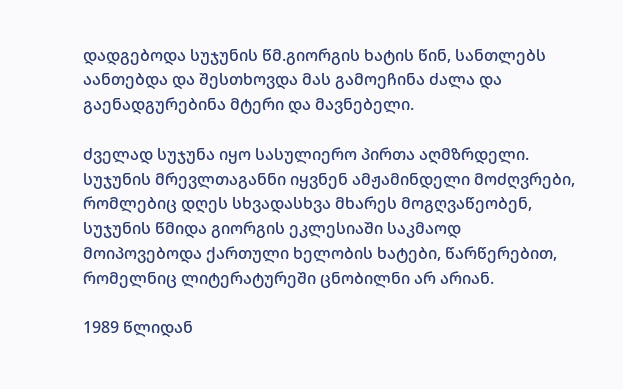დადგებოდა სუჯუნის წმ.გიორგის ხატის წინ, სანთლებს აანთებდა და შესთხოვდა მას გამოეჩინა ძალა და გაენადგურებინა მტერი და მავნებელი.

ძველად სუჯუნა იყო სასულიერო პირთა აღმზრდელი. სუჯუნის მრევლთაგანნი იყვნენ ამჟამინდელი მოძღვრები, რომლებიც დღეს სხვადასხვა მხარეს მოგღვაწეობენ, სუჯუნის წმიდა გიორგის ეკლესიაში საკმაოდ მოიპოვებოდა ქართული ხელობის ხატები, წარწერებით, რომელნიც ლიტერატურეში ცნობილნი არ არიან.

1989 წლიდან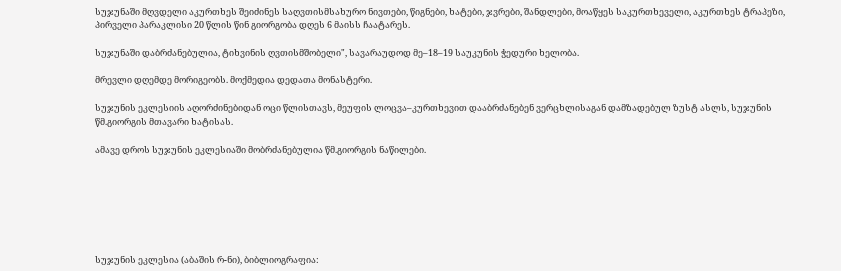სუჯუნაში მღვდელი აკურთხეს შეიძინეს საღვთისმსახურო ნივთები, წიგნები, ხატები, ჯვრები, შანდლები, მოაწყეს საკურთხეველი, აკურთხეს ტრაპეზი, პირველი პარაკლისი 20 წლის წინ გიორგობა დღეს 6 მაისს ჩაატარეს.

სუჯუნაში დაბრძანებულია, ტიხვინის ღვთისმშობელი", სავარაუდოდ მე–18–19 საუკუნის ჭედური ხელობა.

მრევლი დღემდე მორიგეობს. მოქმედია დედათა მონასტერი.

სუჯუნის ეკლესიის აღორძინებიდან ოცი წლისთავს, მეუფის ლოცვა–კურთხევით დააბრძანებენ ვერცხლისაგან დამზადებულ ზუსტ ასლს, სუჯუნის წმ.გიორგის მთავარი ხატისას.

ამავე დროს სუჯუნის ეკლესიაში მობრძანებულია წმ.გიორგის ნაწილები.







სუჯუნის ეკლესია (აბაშის რ-ნი), ბიბლიოგრაფია: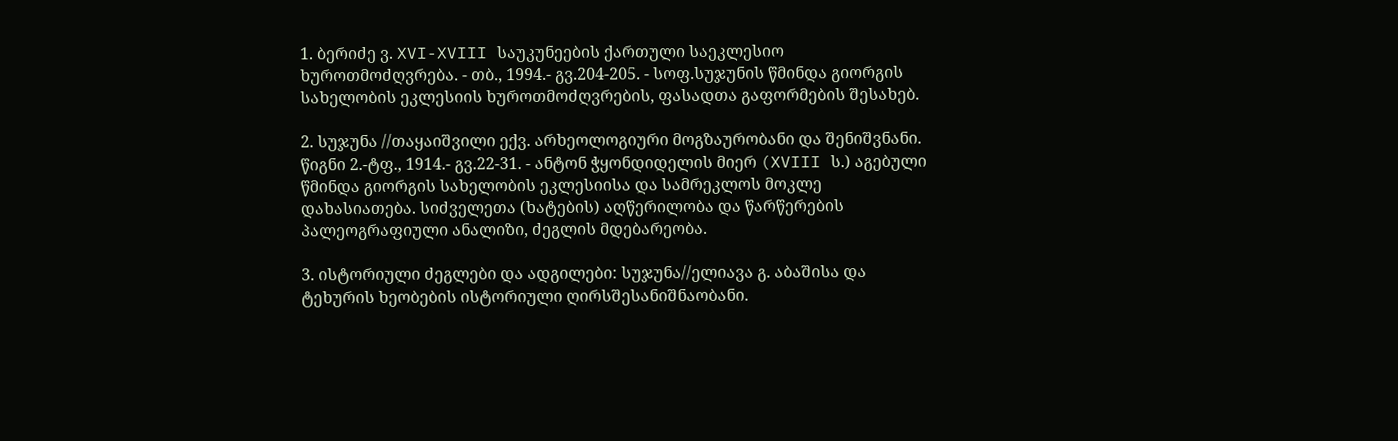1. ბერიძე ვ. XVI-XVIII საუკუნეების ქართული საეკლესიო ხუროთმოძღვრება. - თბ., 1994.- გვ.204-205. - სოფ.სუჯუნის წმინდა გიორგის სახელობის ეკლესიის ხუროთმოძღვრების, ფასადთა გაფორმების შესახებ.

2. სუჯუნა //თაყაიშვილი ექვ. არხეოლოგიური მოგზაურობანი და შენიშვნანი. წიგნი 2.-ტფ., 1914.- გვ.22-31. - ანტონ ჭყონდიდელის მიერ (XVIII ს.) აგებული წმინდა გიორგის სახელობის ეკლესიისა და სამრეკლოს მოკლე დახასიათება. სიძველეთა (ხატების) აღწერილობა და წარწერების პალეოგრაფიული ანალიზი, ძეგლის მდებარეობა.

3. ისტორიული ძეგლები და ადგილები: სუჯუნა//ელიავა გ. აბაშისა და ტეხურის ხეობების ისტორიული ღირსშესანიშნაობანი.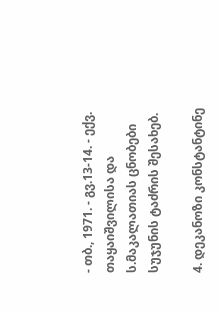- თბ., 1971. - გვ.13-14. - ექვ. თაყაიშვილისა და ს.მაკალათიას ცნობები სუჯუნის ტაძრის შესახებ.

4. დეკანოზი კონსტანტინე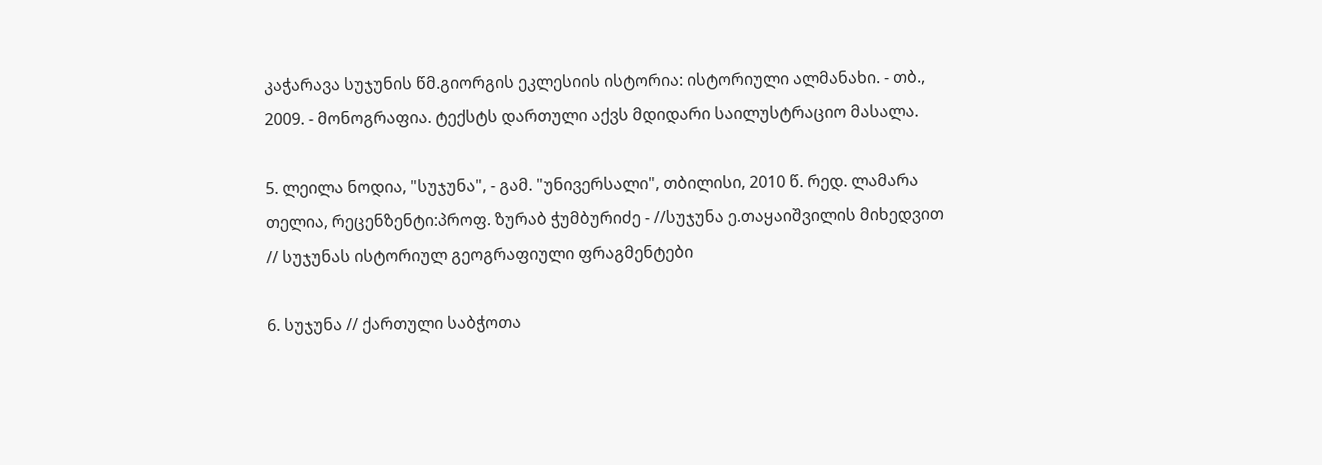კაჭარავა სუჯუნის წმ.გიორგის ეკლესიის ისტორია: ისტორიული ალმანახი. - თბ., 2009. - მონოგრაფია. ტექსტს დართული აქვს მდიდარი საილუსტრაციო მასალა.

5. ლეილა ნოდია, "სუჯუნა", - გამ. "უნივერსალი", თბილისი, 2010 წ. რედ. ლამარა თელია, რეცენზენტი:პროფ. ზურაბ ჭუმბურიძე - //სუჯუნა ე.თაყაიშვილის მიხედვით // სუჯუნას ისტორიულ გეოგრაფიული ფრაგმენტები

6. სუჯუნა // ქართული საბჭოთა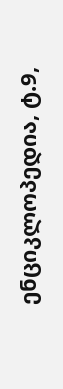ენციკლოპედია, ტ.9,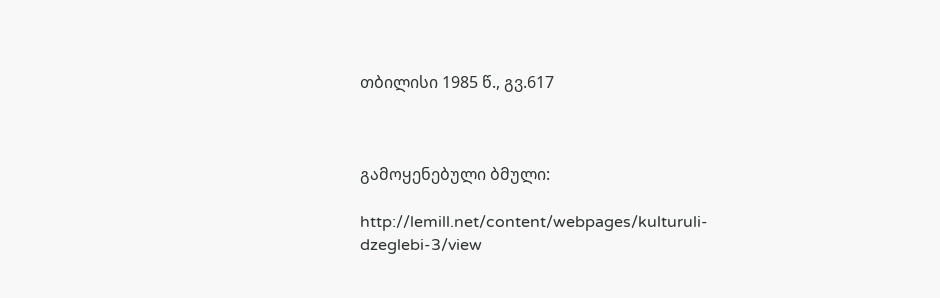თბილისი 1985 წ., გვ.617



გამოყენებული ბმული:

http://lemill.net/content/webpages/kulturuli-dzeglebi-3/view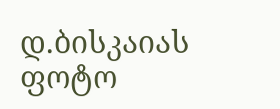დ.ბისკაიას ფოტო